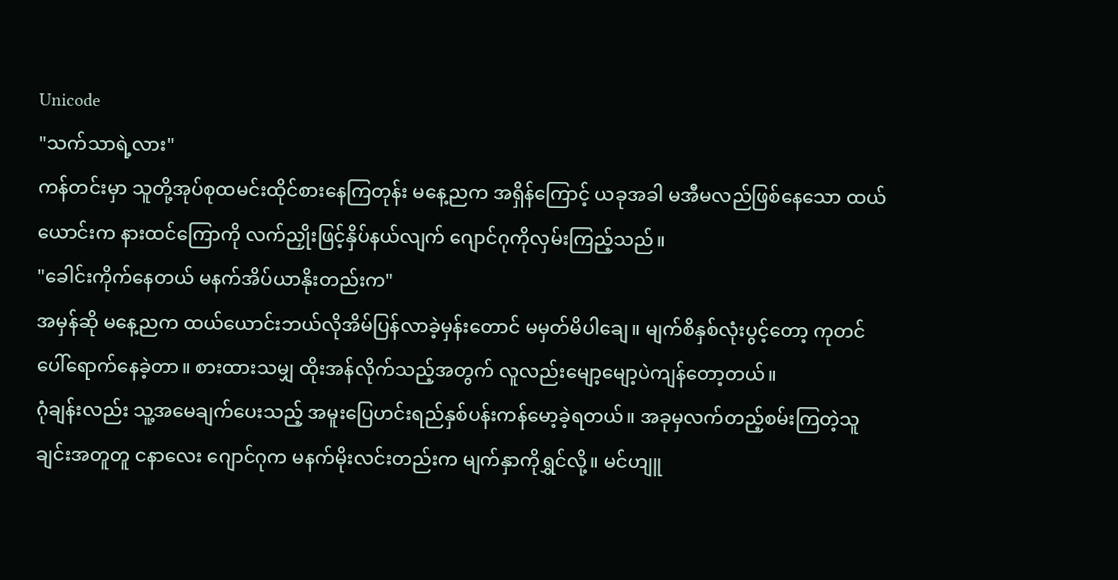Unicode
"သက်သာရဲ့လား"
ကန်တင်းမှာ သူတို့အုပ်စုထမင်းထိုင်စားနေကြတုန်း မနေ့ညက အရှိန်ကြောင့် ယခုအခါ မအီမလည်ဖြစ်နေသော ထယ်ယောင်းက နားထင်ကြောကို လက်ညှိုးဖြင့်နှိပ်နယ်လျက် ဂျောင်ဂုကိုလှမ်းကြည့်သည်။
"ခေါင်းကိုက်နေတယ် မနက်အိပ်ယာနိုးတည်းက"
အမှန်ဆို မနေ့ညက ထယ်ယောင်းဘယ်လိုအိမ်ပြန်လာခဲ့မှန်းတောင် မမှတ်မိပါချေ။ မျက်စိနှစ်လုံးပွင့်တော့ ကုတင်ပေါ်ရောက်နေခဲ့တာ။ စားထားသမျှ ထိုးအန်လိုက်သည့်အတွက် လူလည်းမျော့မျော့ပဲကျန်တော့တယ်။
ဂုံချန်းလည်း သူ့အမေချက်ပေးသည့် အမူးပြေဟင်းရည်နှစ်ပန်းကန်မော့ခဲ့ရတယ်။ အခုမှလက်တည့်စမ်းကြတဲ့သူချင်းအတူတူ ငနာလေး ဂျောင်ဂုက မနက်မိုးလင်းတည်းက မျက်နှာကိုရွှင်လို့။ မင်ဟျူ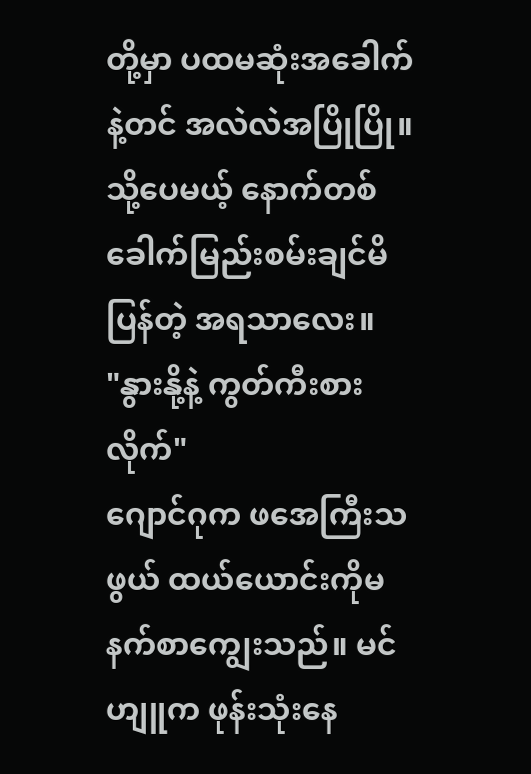တို့မှာ ပထမဆုံးအခေါက်နဲ့တင် အလဲလဲအပြိုပြို။ သို့ပေမယ့် နောက်တစ်ခေါက်မြည်းစမ်းချင်မိပြန်တဲ့ အရသာလေး။
"နွားနို့နဲ့ ကွတ်ကီးစားလိုက်"
ဂျောင်ဂုက ဖအေကြီးသဖွယ် ထယ်ယောင်းကိုမနက်စာကျွေးသည်။ မင်ဟျူက ဖုန်းသုံးနေ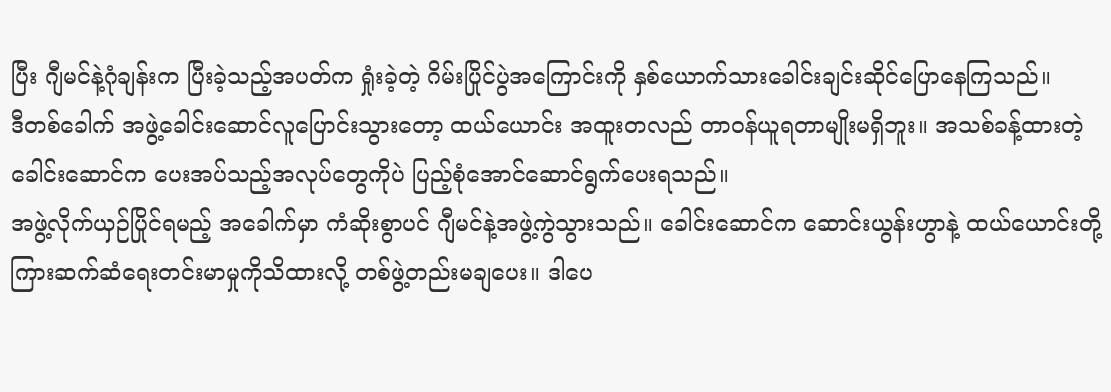ပြီး ဂျီမင်နဲ့ဂုံချန်းက ပြီးခဲ့သည့်အပတ်က ရှုံးခဲ့တဲ့ ဂိမ်းပြိုင်ပွဲအကြောင်းကို နှစ်ယောက်သားခေါင်းချင်းဆိုင်ပြောနေကြသည်။
ဒီတစ်ခေါက် အဖွဲ့ခေါင်းဆောင်လူပြောင်းသွားတော့ ထယ်ယောင်း အထူးတလည် တာဝန်ယူရတာမျိုးမရှိဘူး။ အသစ်ခန့်ထားတဲ့ ခေါင်းဆောင်က ပေးအပ်သည့်အလုပ်တွေကိုပဲ ပြည့်စုံအောင်ဆောင်ရွက်ပေးရသည်။
အဖွဲ့လိုက်ယှဉ်ပြိုင်ရမည့် အခေါက်မှာ ကံဆိုးစွာပင် ဂျီမင်နဲ့အဖွဲ့ကွဲသွားသည်။ ခေါင်းဆောင်က ဆောင်းယွန်းဟွာနဲ့ ထယ်ယောင်းတို့ကြားဆက်ဆံရေးတင်းမာမှုကိုသိထားလို့ တစ်ဖွဲ့တည်းမချပေး။ ဒါပေ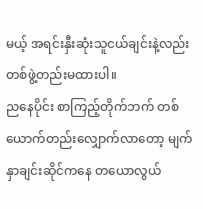မယ့် အရင်းနှီးဆုံးသူငယ်ချင်းနဲ့လည်း တစ်ဖွဲ့တည်းမထားပါ။
ညနေပိုင်း စာကြည့်တိုက်ဘက် တစ်ယောက်တည်းလျှောက်လာတော့ မျက်နှာချင်းဆိုင်ကနေ တယောလွယ်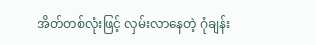အိတ်တစ်လုံးဖြင့် လှမ်းလာနေတဲ့ ဂုံချန်း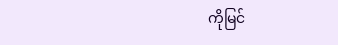ကိုမြင်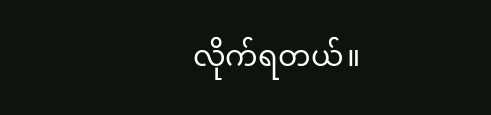လိုက်ရတယ်။